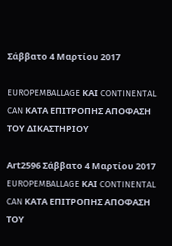Σάββατο 4 Μαρτίου 2017

EUROPEMBALLAGE ΚΑΙ CONTINENTAL CAN ΚΑΤΑ ΕΠΙΤΡΟΠΗΣ ΑΠΟΦΑΣΗ ΤΟΥ ΔΙΚΑΣΤΗΡΙΟΥ

Αrt2596 Σάββατο 4 Μαρτίου 2017
EUROPEMBALLAGE ΚΑΙ CONTINENTAL CAN ΚΑΤΑ ΕΠΙΤΡΟΠΗΣ ΑΠΟΦΑΣΗ ΤΟΥ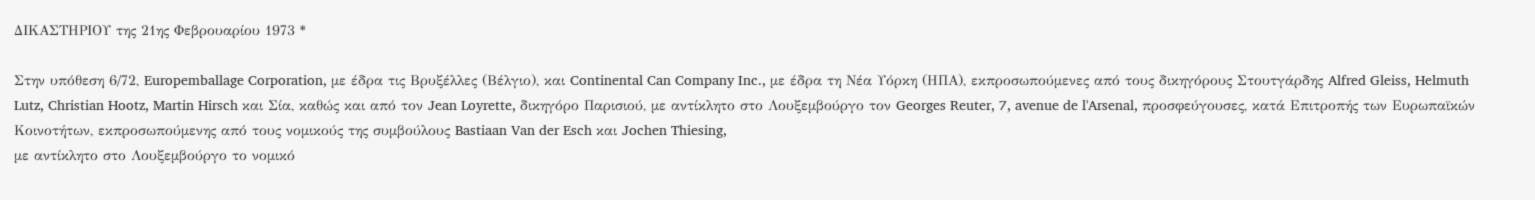ΔΙΚΑΣΤΗΡΙΟΥ της 21ης Φεβρουαρίου 1973 *

Στην υπόθεση 6/72, Europemballage Corporation, με έδρα τις Βρυξέλλες (Βέλγιο), και Continental Can Company Inc., με έδρα τη Νέα Υόρκη (ΗΠΑ), εκπροσωπούμενες από τους δικηγόρους Στουτγάρδης Alfred Gleiss, Helmuth Lutz, Christian Hootz, Martin Hirsch και Σία, καθώς και από τον Jean Loyrette, δικηγόρο Παρισιού, με αντίκλητο στο Λουξεμβούργο τον Georges Reuter, 7, avenue de l'Arsenal, προσφεύγουσες, κατά Επιτροπής των Ευρωπαϊκών Κοινοτήτων, εκπροσωπούμενης από τους νομικούς της συμβούλους Bastiaan Van der Esch και Jochen Thiesing,
με αντίκλητο στο Λουξεμβούργο το νομικό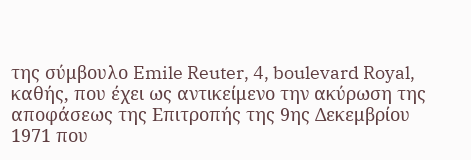της σύμβουλο Emile Reuter, 4, boulevard Royal, καθής, που έχει ως αντικείμενο την ακύρωση της αποφάσεως της Επιτροπής της 9ης Δεκεμβρίου 1971 που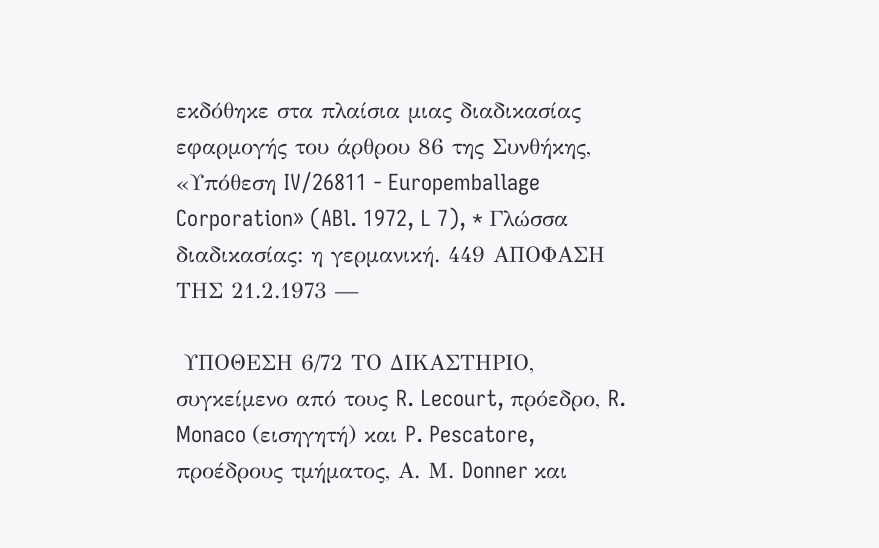εκδόθηκε στα πλαίσια μιας διαδικασίας εφαρμογής του άρθρου 86 της Συνθήκης, «Υπόθεση IV/26811 - Europemballage Corporation» (ABl. 1972, L 7), * Γλώσσα διαδικασίας: η γερμανική. 449 ΑΠΟΦΑΣΗ ΤΗΣ 21.2.1973 —

 ΥΠΟΘΕΣΗ 6/72 ΤΟ ΔΙΚΑΣΤΗΡΙΟ, συγκείμενο από τους R. Lecourt, πρόεδρο, R. Monaco (εισηγητή) και P. Pescatore, προέδρους τμήματος, Α. Μ. Donner και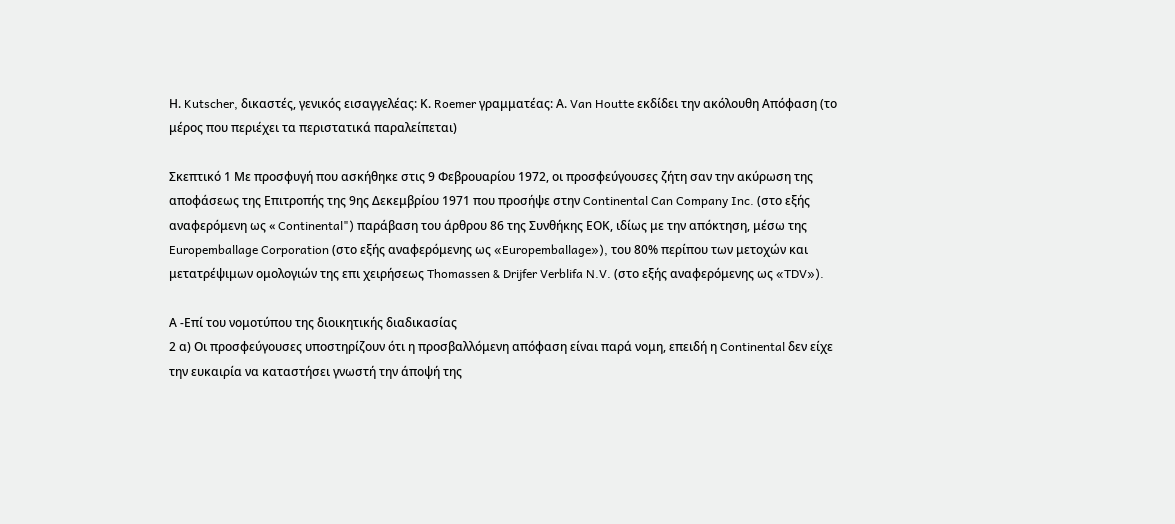Η. Kutscher, δικαστές, γενικός εισαγγελέας: Κ. Roemer γραμματέας: Α. Van Houtte εκδίδει την ακόλουθη Απόφαση (το μέρος που περιέχει τα περιστατικά παραλείπεται)

Σκεπτικό 1 Με προσφυγή που ασκήθηκε στις 9 Φεβρουαρίου 1972, οι προσφεύγουσες ζήτη σαν την ακύρωση της αποφάσεως της Επιτροπής της 9ης Δεκεμβρίου 1971 που προσήψε στην Continental Can Company Inc. (στο εξής αναφερόμενη ως « Continental") παράβαση του άρθρου 86 της Συνθήκης ΕΟΚ, ιδίως με την απόκτηση, μέσω της Europemballage Corporation (στο εξής αναφερόμενης ως «Europemballage»), του 80% περίπου των μετοχών και μετατρέψιμων ομολογιών της επι χειρήσεως Thomassen & Drijfer Verblifa N.V. (στο εξής αναφερόμενης ως «TDV»).

Α -Επί του νομοτύπου της διοικητικής διαδικασίας
2 α) Οι προσφεύγουσες υποστηρίζουν ότι η προσβαλλόμενη απόφαση είναι παρά νομη, επειδή η Continental δεν είχε την ευκαιρία να καταστήσει γνωστή την άποψή της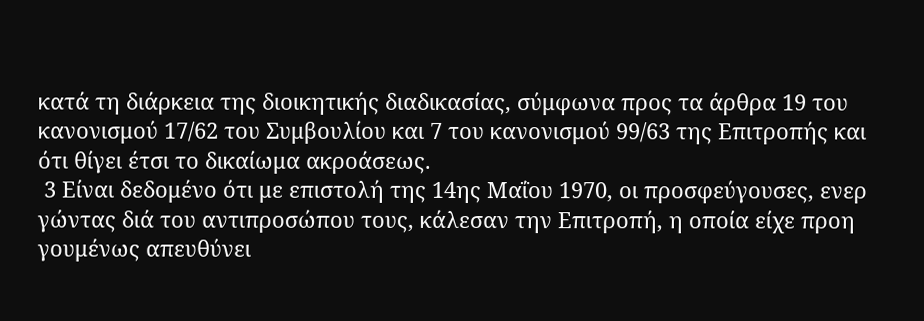κατά τη διάρκεια της διοικητικής διαδικασίας, σύμφωνα προς τα άρθρα 19 του κανονισμού 17/62 του Συμβουλίου και 7 του κανονισμού 99/63 της Επιτροπής και ότι θίγει έτσι το δικαίωμα ακροάσεως.
 3 Είναι δεδομένο ότι με επιστολή της 14ης Μαΐου 1970, οι προσφεύγουσες, ενερ γώντας διά του αντιπροσώπου τους, κάλεσαν την Επιτροπή, η οποία είχε προη γουμένως απευθύνει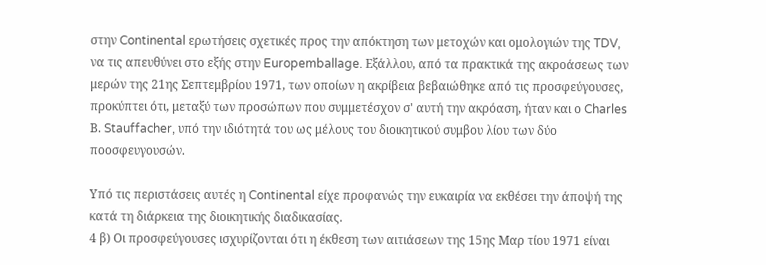στην Continental ερωτήσεις σχετικές προς την απόκτηση των μετοχών και ομολογιών της TDV, να τις απευθύνει στο εξής στην Europemballage. Εξάλλου, από τα πρακτικά της ακροάσεως των μερών της 21ης Σεπτεμβρίου 1971, των οποίων η ακρίβεια βεβαιώθηκε από τις προσφεύγουσες, προκύπτει ότι, μεταξύ των προσώπων που συμμετέσχον σ' αυτή την ακρόαση, ήταν και ο Charles Β. Stauffacher, υπό την ιδιότητά του ως μέλους του διοικητικού συμβου λίου των δύο ποοσφευγουσών.

Υπό τις περιστάσεις αυτές η Continental είχε προφανώς την ευκαιρία να εκθέσει την άποψή της κατά τη διάρκεια της διοικητικής διαδικασίας.
4 β) Οι προσφεύγουσες ισχυρίζονται ότι η έκθεση των αιτιάσεων της 15ης Μαρ τίου 1971 είναι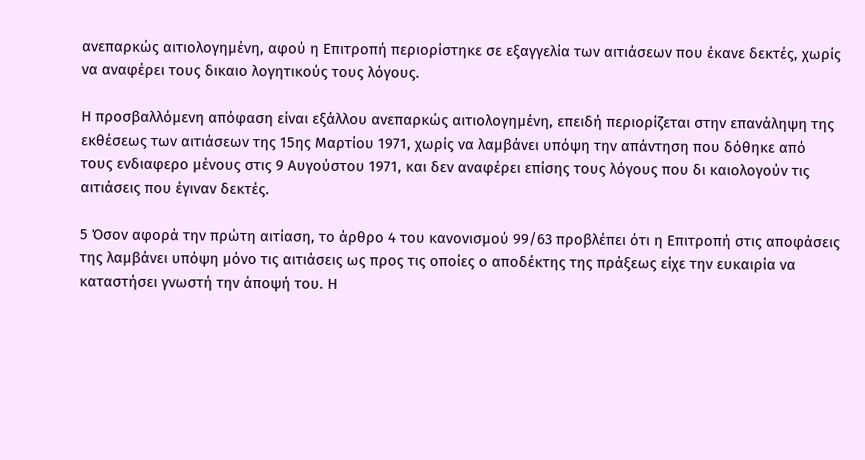ανεπαρκώς αιτιολογημένη, αφού η Επιτροπή περιορίστηκε σε εξαγγελία των αιτιάσεων που έκανε δεκτές, χωρίς να αναφέρει τους δικαιο λογητικούς τους λόγους.

Η προσβαλλόμενη απόφαση είναι εξάλλου ανεπαρκώς αιτιολογημένη, επειδή περιορίζεται στην επανάληψη της εκθέσεως των αιτιάσεων της 15ης Μαρτίου 1971, χωρίς να λαμβάνει υπόψη την απάντηση που δόθηκε από τους ενδιαφερο μένους στις 9 Αυγούστου 1971, και δεν αναφέρει επίσης τους λόγους που δι καιολογούν τις αιτιάσεις που έγιναν δεκτές.

5 Όσον αφορά την πρώτη αιτίαση, το άρθρο 4 του κανονισμού 99/63 προβλέπει ότι η Επιτροπή στις αποφάσεις της λαμβάνει υπόψη μόνο τις αιτιάσεις ως προς τις οποίες ο αποδέκτης της πράξεως είχε την ευκαιρία να καταστήσει γνωστή την άποψή του. Η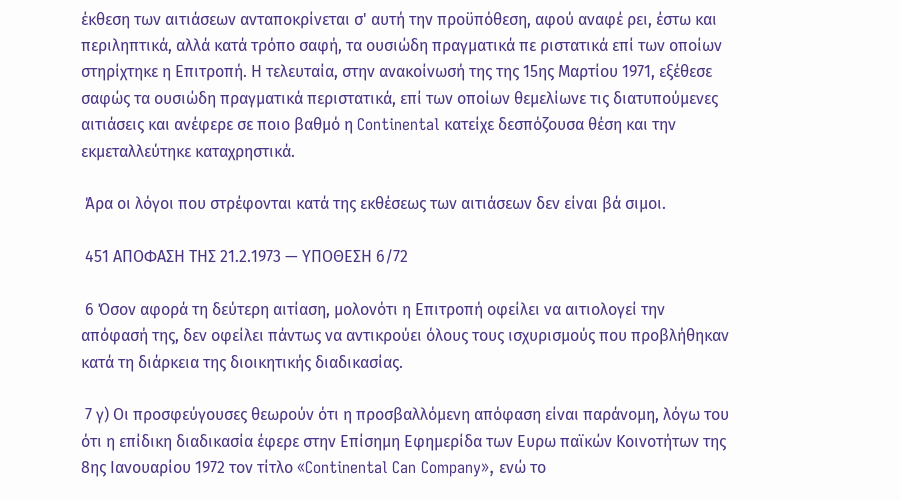έκθεση των αιτιάσεων ανταποκρίνεται σ' αυτή την προϋπόθεση, αφού αναφέ ρει, έστω και περιληπτικά, αλλά κατά τρόπο σαφή, τα ουσιώδη πραγματικά πε ριστατικά επί των οποίων στηρίχτηκε η Επιτροπή. Η τελευταία, στην ανακοίνωσή της της 15ης Μαρτίου 1971, εξέθεσε σαφώς τα ουσιώδη πραγματικά περιστατικά, επί των οποίων θεμελίωνε τις διατυπούμενες αιτιάσεις και ανέφερε σε ποιο βαθμό η Continental κατείχε δεσπόζουσα θέση και την εκμεταλλεύτηκε καταχρηστικά.

 Άρα οι λόγοι που στρέφονται κατά της εκθέσεως των αιτιάσεων δεν είναι βά σιμοι.

 451 ΑΠΟΦΑΣΗ ΤΗΣ 21.2.1973 — ΥΠΟΘΕΣΗ 6/72

 6 Όσον αφορά τη δεύτερη αιτίαση, μολονότι η Επιτροπή οφείλει να αιτιολογεί την απόφασή της, δεν οφείλει πάντως να αντικρούει όλους τους ισχυρισμούς που προβλήθηκαν κατά τη διάρκεια της διοικητικής διαδικασίας.

 7 γ) Οι προσφεύγουσες θεωρούν ότι η προσβαλλόμενη απόφαση είναι παράνομη, λόγω του ότι η επίδικη διαδικασία έφερε στην Επίσημη Εφημερίδα των Ευρω παϊκών Κοινοτήτων της 8ης Ιανουαρίου 1972 τον τίτλο «Continental Can Company», ενώ το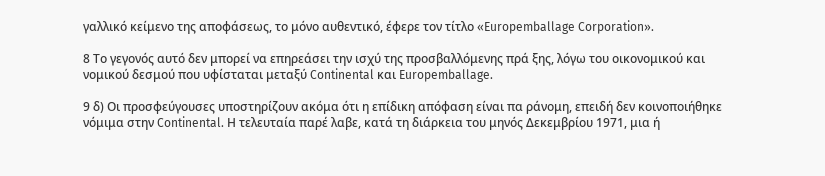γαλλικό κείμενο της αποφάσεως, το μόνο αυθεντικό, έφερε τον τίτλο «Europemballage Corporation».

8 Το γεγονός αυτό δεν μπορεί να επηρεάσει την ισχύ της προσβαλλόμενης πρά ξης, λόγω του οικονομικού και νομικού δεσμού που υφίσταται μεταξύ Continental και Europemballage.

9 δ) Οι προσφεύγουσες υποστηρίζουν ακόμα ότι η επίδικη απόφαση είναι πα ράνομη, επειδή δεν κοινοποιήθηκε νόμιμα στην Continental. Η τελευταία παρέ λαβε, κατά τη διάρκεια του μηνός Δεκεμβρίου 1971, μια ή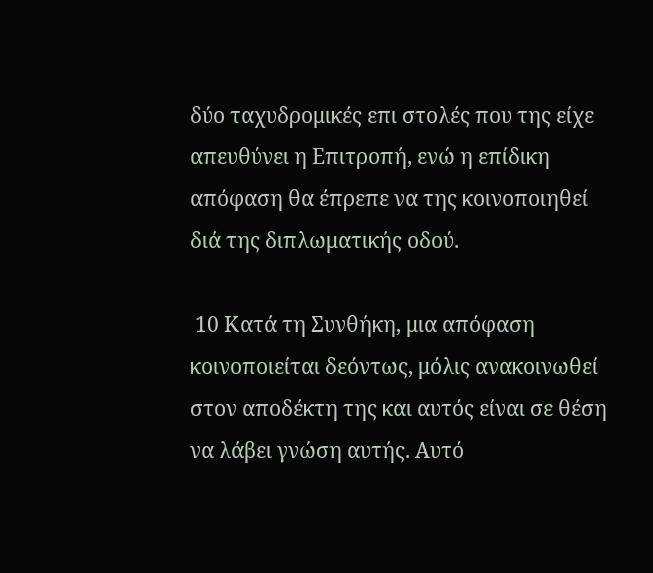δύο ταχυδρομικές επι στολές που της είχε απευθύνει η Επιτροπή, ενώ η επίδικη απόφαση θα έπρεπε να της κοινοποιηθεί διά της διπλωματικής οδού.

 10 Κατά τη Συνθήκη, μια απόφαση κοινοποιείται δεόντως, μόλις ανακοινωθεί στον αποδέκτη της και αυτός είναι σε θέση να λάβει γνώση αυτής. Αυτό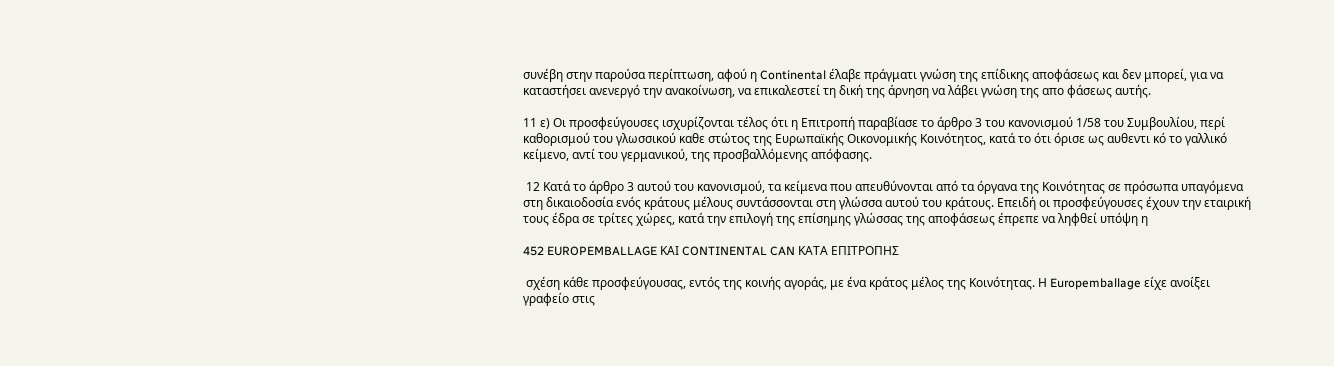συνέβη στην παρούσα περίπτωση, αφού η Continental έλαβε πράγματι γνώση της επίδικης αποφάσεως και δεν μπορεί, για να καταστήσει ανενεργό την ανακοίνωση, να επικαλεστεί τη δική της άρνηση να λάβει γνώση της απο φάσεως αυτής.

11 ε) Οι προσφεύγουσες ισχυρίζονται τέλος ότι η Επιτροπή παραβίασε το άρθρο 3 του κανονισμού 1/58 του Συμβουλίου, περί καθορισμού του γλωσσικού καθε στώτος της Ευρωπαϊκής Οικονομικής Κοινότητος, κατά το ότι όρισε ως αυθεντι κό το γαλλικό κείμενο, αντί του γερμανικού, της προσβαλλόμενης απόφασης.

 12 Κατά το άρθρο 3 αυτού του κανονισμού, τα κείμενα που απευθύνονται από τα όργανα της Κοινότητας σε πρόσωπα υπαγόμενα στη δικαιοδοσία ενός κράτους μέλους συντάσσονται στη γλώσσα αυτού του κράτους. Επειδή οι προσφεύγουσες έχουν την εταιρική τους έδρα σε τρίτες χώρες, κατά την επιλογή της επίσημης γλώσσας της αποφάσεως έπρεπε να ληφθεί υπόψη η

452 EUROPEMBALLAGE ΚΑΙ CONTINENTAL CAN ΚΑΤΑ ΕΠΙΤΡΟΠΗΣ

 σχέση κάθε προσφεύγουσας, εντός της κοινής αγοράς, με ένα κράτος μέλος της Κοινότητας. Η Europemballage είχε ανοίξει γραφείο στις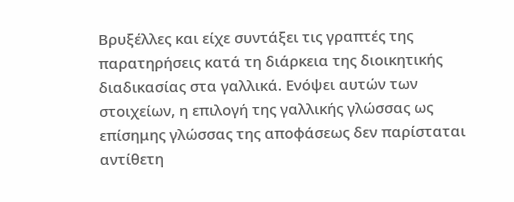Βρυξέλλες και είχε συντάξει τις γραπτές της παρατηρήσεις κατά τη διάρκεια της διοικητικής διαδικασίας στα γαλλικά. Ενόψει αυτών των στοιχείων, η επιλογή της γαλλικής γλώσσας ως επίσημης γλώσσας της αποφάσεως δεν παρίσταται αντίθετη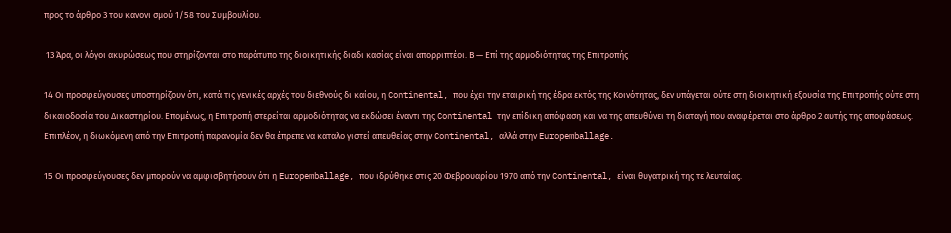προς το άρθρο 3 του κανονι σμού 1/58 του Συμβουλίου.

 13 Άρα, οι λόγοι ακυρώσεως που στηρίζονται στο παράτυπο της διοικητικής διαδι κασίας είναι απορριπτέοι. Β — Επί της αρμοδιότητας της Επιτροπής

14 Οι προσφεύγουσες υποστηρίζουν ότι, κατά τις γενικές αρχές του διεθνούς δι καίου, η Continental, που έχει την εταιρική της έδρα εκτός της Κοινότητας, δεν υπάγεται ούτε στη διοικητική εξουσία της Επιτροπής ούτε στη δικαιοδοσία του Δικαστηρίου. Επομένως, η Επιτροπή στερείται αρμοδιότητας να εκδώσει έναντι της Continental την επίδικη απόφαση και να της απευθύνει τη διαταγή που αναφέρεται στο άρθρο 2 αυτής της αποφάσεως. Επιπλέον, η διωκόμενη από την Επιτροπή παρανομία δεν θα έπρεπε να καταλο γιστεί απευθείας στην Continental, αλλά στην Europemballage.

15 Οι προσφεύγουσες δεν μπορούν να αμφισβητήσουν ότι η Europemballage, που ιδρύθηκε στις 20 Φεβρουαρίου 1970 από την Continental, είναι θυγατρική της τε λευταίας.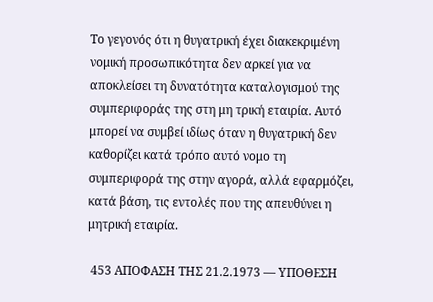Το γεγονός ότι η θυγατρική έχει διακεκριμένη νομική προσωπικότητα δεν αρκεί για να αποκλείσει τη δυνατότητα καταλογισμού της συμπεριφοράς της στη μη τρική εταιρία. Αυτό μπορεί να συμβεί ιδίως όταν η θυγατρική δεν καθορίζει κατά τρόπο αυτό νομο τη συμπεριφορά της στην αγορά, αλλά εφαρμόζει, κατά βάση, τις εντολές που της απευθύνει η μητρική εταιρία.

 453 ΑΠΟΦΑΣΗ ΤΗΣ 21.2.1973 — ΥΠΟΘΕΣΗ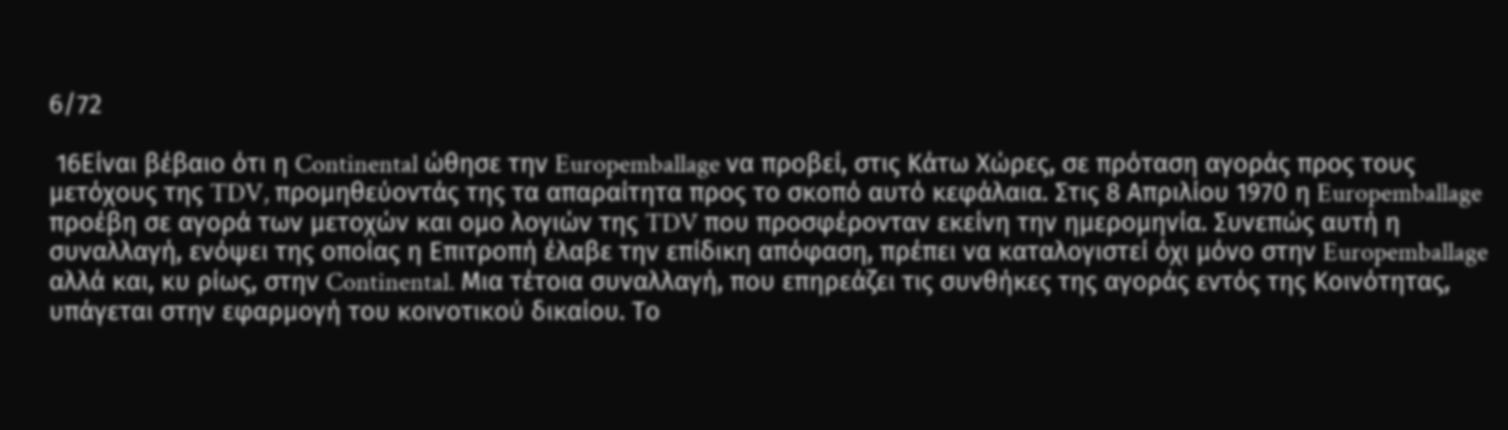6/72

 16Είναι βέβαιο ότι η Continental ώθησε την Europemballage να προβεί, στις Κάτω Χώρες, σε πρόταση αγοράς προς τους μετόχους της TDV, προμηθεύοντάς της τα απαραίτητα προς το σκοπό αυτό κεφάλαια. Στις 8 Απριλίου 1970 η Europemballage προέβη σε αγορά των μετοχών και ομο λογιών της TDV που προσφέρονταν εκείνη την ημερομηνία. Συνεπώς αυτή η συναλλαγή, ενόψει της οποίας η Επιτροπή έλαβε την επίδικη απόφαση, πρέπει να καταλογιστεί όχι μόνο στην Europemballage αλλά και, κυ ρίως, στην Continental. Μια τέτοια συναλλαγή, που επηρεάζει τις συνθήκες της αγοράς εντός της Κοινότητας, υπάγεται στην εφαρμογή του κοινοτικού δικαίου. Το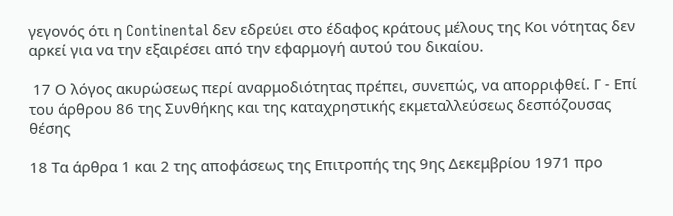γεγονός ότι η Continental δεν εδρεύει στο έδαφος κράτους μέλους της Κοι νότητας δεν αρκεί για να την εξαιρέσει από την εφαρμογή αυτού του δικαίου.

 17 Ο λόγος ακυρώσεως περί αναρμοδιότητας πρέπει, συνεπώς, να απορριφθεί. Γ - Επί του άρθρου 86 της Συνθήκης και της καταχρηστικής εκμεταλλεύσεως δεσπόζουσας θέσης

18 Τα άρθρα 1 και 2 της αποφάσεως της Επιτροπής της 9ης Δεκεμβρίου 1971 προ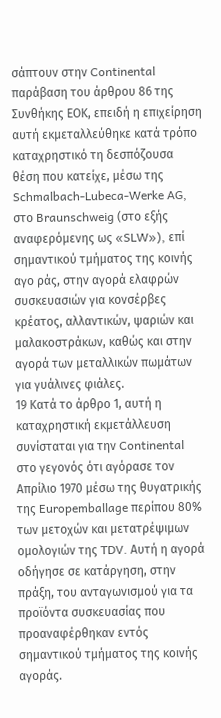σάπτουν στην Continental παράβαση του άρθρου 86 της Συνθήκης ΕΟΚ, επειδή η επιχείρηση αυτή εκμεταλλεύθηκε κατά τρόπο καταχρηστικό τη δεσπόζουσα θέση που κατείχε, μέσω της Schmalbach-Lubeca-Werke AG, στο Braunschweig (στο εξής αναφερόμενης ως «SLW»), επί σημαντικού τμήματος της κοινής αγο ράς, στην αγορά ελαφρών συσκευασιών για κονσέρβες κρέατος, αλλαντικών, ψαριών και μαλακοστράκων, καθώς και στην αγορά των μεταλλικών πωμάτων για γυάλινες φιάλες.
19 Κατά το άρθρο 1, αυτή η καταχρηστική εκμετάλλευση συνίσταται για την Continental στο γεγονός ότι αγόρασε τον Απρίλιο 1970 μέσω της θυγατρικής της Europemballage περίπου 80% των μετοχών και μετατρέψιμων ομολογιών της TDV. Αυτή η αγορά οδήγησε σε κατάργηση, στην πράξη, του ανταγωνισμού για τα προϊόντα συσκευασίας που προαναφέρθηκαν εντός σημαντικού τμήματος της κοινής αγοράς.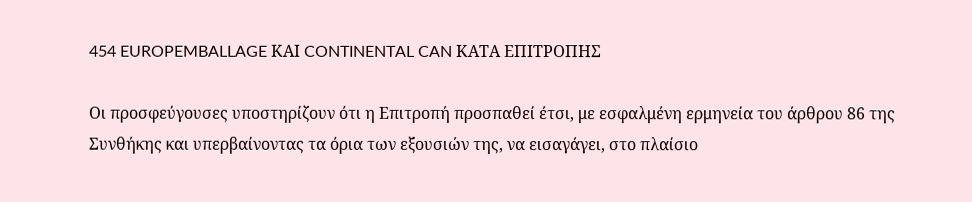454 EUROPEMBALLAGE ΚΑΙ CONTINENTAL CAN ΚΑΤΑ ΕΠΙΤΡΟΠΗΣ

Οι προσφεύγουσες υποστηρίζουν ότι η Επιτροπή προσπαθεί έτσι, με εσφαλμένη ερμηνεία του άρθρου 86 της Συνθήκης και υπερβαίνοντας τα όρια των εξουσιών της, να εισαγάγει, στο πλαίσιο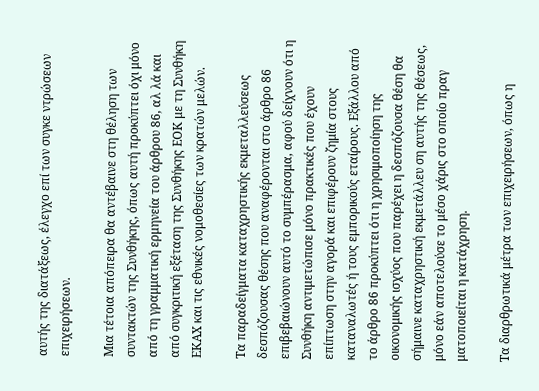αυτής της διατάξεως, έλεγχο επί των συγκε ντρώσεων επιχειρήσεων.

Μια τέτοια απόπειρα θα αντέβαινε στη θέληση των συντακτών της Συνθήκης, όπως αυτή προκύπτει όχι μόνο από τη γραμματική ερμηνεία του άρθρου 86, αλ λά και από συγκριτική εξέταση της Συνθήκης ΕΟΚ με τη Συνθήκη ΕΚΑΧ και τις εθνικές νομοθεσίες των κρατών μελών.

Τα παραδείγματα καταχρηστικής εκμεταλλεύσεως δεσπόζουσας θέσης που αναφέρονται στο άρθρο 86 επιβεβαιώνουν αυτό το συμπέρασμα, αφού δείχνουν ότι η Συνθήκη αντιμετώπισε μόνο πρακτικές που έχουν επίπτωση στην αγορά και επιφέρουν ζημία στους καταναλωτές ή τους εμπορικούς εταίρους. Εξάλλου από το άρθρο 86 προκύπτει ότι η χρησιμοποίηση της οικονομικής ισχύος που παρέχει η δεσπόζουσα θέση θα σήμαινε καταχρηστική εκμετάλλευ ση αυτής της θέσεως, μόνο εάν αποτελούσε το μέσο χάρις στο οποίο πραγ ματοποιείται η κατάχρηση.

Τα διαρθρωτικά μέτρα των επιχειρήσεων, όπως η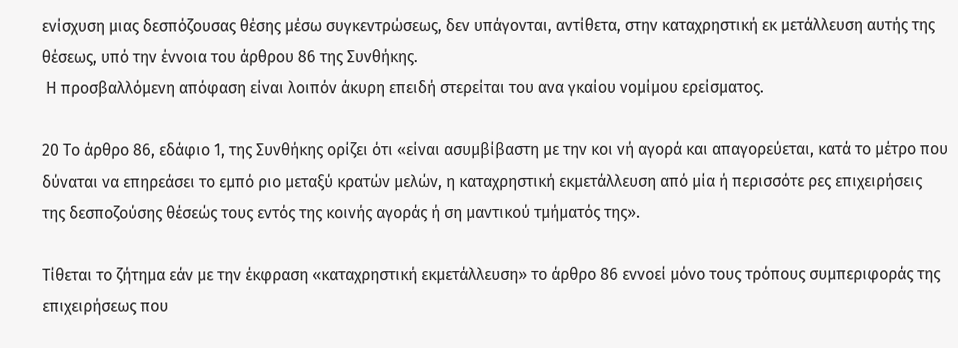ενίσχυση μιας δεσπόζουσας θέσης μέσω συγκεντρώσεως, δεν υπάγονται, αντίθετα, στην καταχρηστική εκ μετάλλευση αυτής της θέσεως, υπό την έννοια του άρθρου 86 της Συνθήκης.
 Η προσβαλλόμενη απόφαση είναι λοιπόν άκυρη επειδή στερείται του ανα γκαίου νομίμου ερείσματος.

20 Το άρθρο 86, εδάφιο 1, της Συνθήκης ορίζει ότι «είναι ασυμβίβαστη με την κοι νή αγορά και απαγορεύεται, κατά το μέτρο που δύναται να επηρεάσει το εμπό ριο μεταξύ κρατών μελών, η καταχρηστική εκμετάλλευση από μία ή περισσότε ρες επιχειρήσεις της δεσποζούσης θέσεώς τους εντός της κοινής αγοράς ή ση μαντικού τμήματός της».

Τίθεται το ζήτημα εάν με την έκφραση «καταχρηστική εκμετάλλευση» το άρθρο 86 εννοεί μόνο τους τρόπους συμπεριφοράς της επιχειρήσεως που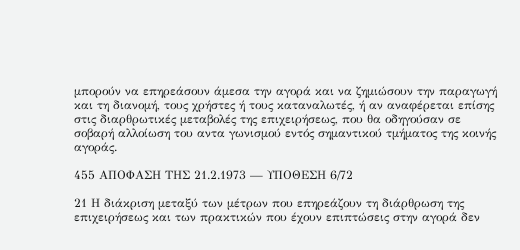μπορούν να επηρεάσουν άμεσα την αγορά και να ζημιώσουν την παραγωγή και τη διανομή, τους χρήστες ή τους καταναλωτές, ή αν αναφέρεται επίσης στις διαρθρωτικές μεταβολές της επιχειρήσεως, που θα οδηγούσαν σε σοβαρή αλλοίωση του αντα γωνισμού εντός σημαντικού τμήματος της κοινής αγοράς.

455 ΑΠΟΦΑΣΗ ΤΗΣ 21.2.1973 — ΥΠΟΘΕΣΗ 6/72

21 Η διάκριση μεταξύ των μέτρων που επηρεάζουν τη διάρθρωση της επιχειρήσεως και των πρακτικών που έχουν επιπτώσεις στην αγορά δεν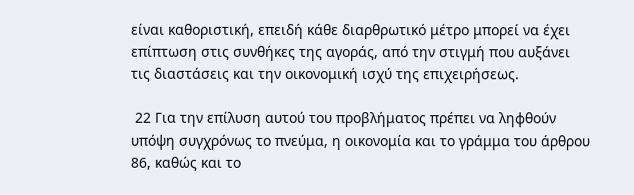είναι καθοριστική, επειδή κάθε διαρθρωτικό μέτρο μπορεί να έχει επίπτωση στις συνθήκες της αγοράς, από την στιγμή που αυξάνει τις διαστάσεις και την οικονομική ισχύ της επιχειρήσεως.

 22 Για την επίλυση αυτού του προβλήματος πρέπει να ληφθούν υπόψη συγχρόνως το πνεύμα, η οικονομία και το γράμμα του άρθρου 86, καθώς και το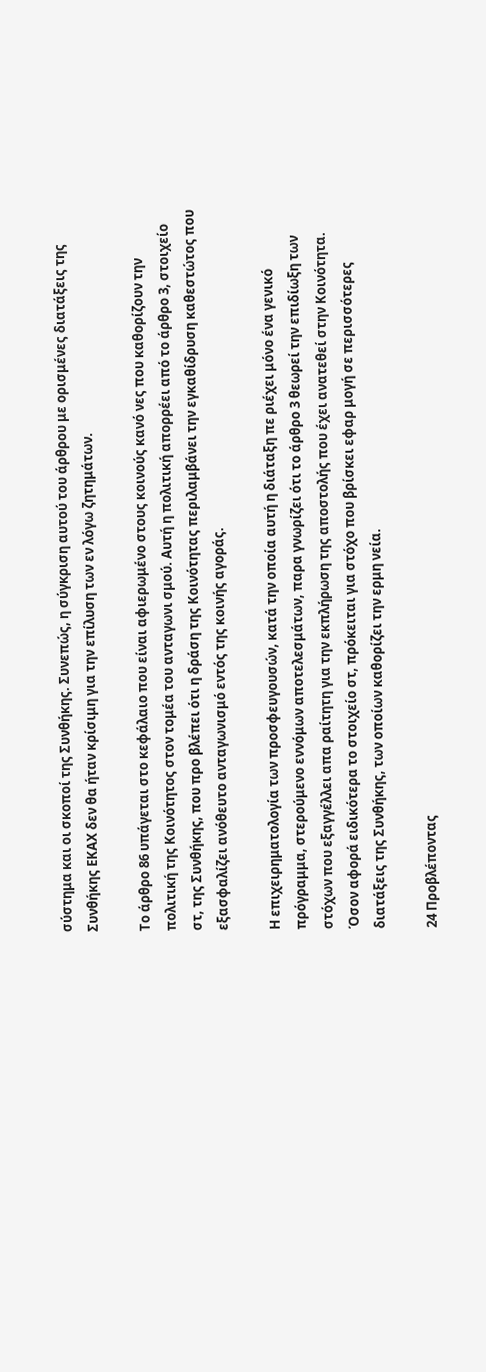σύστημα και οι σκοποί της Συνθήκης. Συνεπώς, η σύγκριση αυτού του άρθρου με ορισμένες διατάξεις της Συνθήκης ΕΚΑΧ δεν θα ήταν κρίσιμη για την επίλυση των εν λόγω ζητημάτων.

Το άρθρο 86 υπάγεται στο κεφάλαιο που είναι αφιερωμένο στους κοινούς κανό νες που καθορίζουν την πολιτική της Κοινότητος στον τομέα του ανταγωνι σμού. Αυτή η πολιτική απορρέει από το άρθρο 3, στοιχείο στ, της Συνθήκης, που προ βλέπει ότι η δράση της Κοινότητας περιλαμβάνει την εγκαθίδρυση καθεστώτος που εξασφαλίζει ανόθευτο ανταγωνισμό εντός της κοινής αγοράς.

Η επιχειρηματολογία των προσφευγουσών, κατά την οποία αυτή η διάταξη πε ριέχει μόνο ένα γενικό πρόγραμμα, στερούμενο εννόμων αποτελεσμάτων, παρα γνωρίζει ότι το άρθρο 3 θεωρεί την επιδίωξη των στόχων που εξαγγέλλει απα ραίτητη για την εκπλήρωση της αποστολής που έχει ανατεθεί στην Κοινότητα. Όσον αφορά ειδικότερα το στοιχείο στ, πρόκειται για στόχο που βρίσκει εφαρ μογή σε περισσότερες διατάξεις της Συνθήκης, των οποίων καθορίζει την ερμη νεία.

24 Προβλέποντας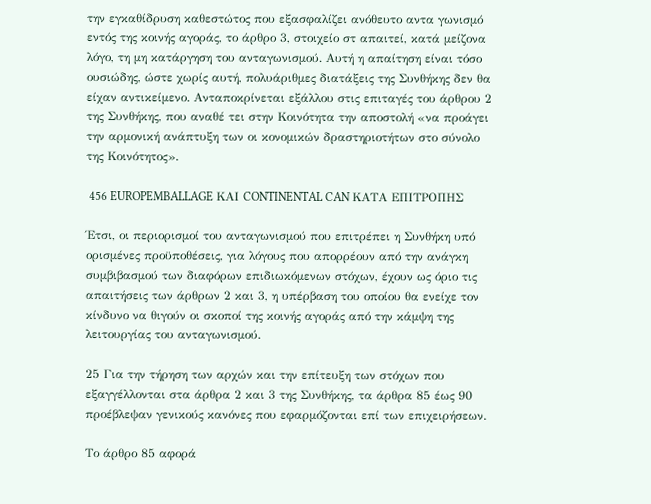την εγκαθίδρυση καθεστώτος που εξασφαλίζει ανόθευτο αντα γωνισμό εντός της κοινής αγοράς, το άρθρο 3, στοιχείο στ απαιτεί, κατά μείζονα λόγο, τη μη κατάργηση του ανταγωνισμού. Αυτή η απαίτηση είναι τόσο ουσιώδης, ώστε χωρίς αυτή, πολυάριθμες διατάξεις της Συνθήκης δεν θα είχαν αντικείμενο. Ανταποκρίνεται εξάλλου στις επιταγές του άρθρου 2 της Συνθήκης, που αναθέ τει στην Κοινότητα την αποστολή «να προάγει την αρμονική ανάπτυξη των οι κονομικών δραστηριοτήτων στο σύνολο της Κοινότητος».

 456 EUROPEMBALLAGE ΚΑΙ CONTINENTAL CAN ΚΑΤΑ ΕΠΙΤΡΟΠΗΣ

Έτσι, οι περιορισμοί του ανταγωνισμού που επιτρέπει η Συνθήκη υπό ορισμένες προϋποθέσεις, για λόγους που απορρέουν από την ανάγκη συμβιβασμού των διαφόρων επιδιωκόμενων στόχων, έχουν ως όριο τις απαιτήσεις των άρθρων 2 και 3, η υπέρβαση του οποίου θα ενείχε τον κίνδυνο να θιγούν οι σκοποί της κοινής αγοράς από την κάμψη της λειτουργίας του ανταγωνισμού.

25 Για την τήρηση των αρχών και την επίτευξη των στόχων που εξαγγέλλονται στα άρθρα 2 και 3 της Συνθήκης, τα άρθρα 85 έως 90 προέβλεψαν γενικούς κανόνες που εφαρμόζονται επί των επιχειρήσεων.

Το άρθρο 85 αφορά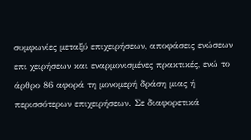συμφωνίες μεταξύ επιχειρήσεων, αποφάσεις ενώσεων επι χειρήσεων και εναρμονισμένες πρακτικές, ενώ το άρθρο 86 αφορά τη μονομερή δράση μιας ή περισσότερων επιχειρήσεων. Σε διαφορετικά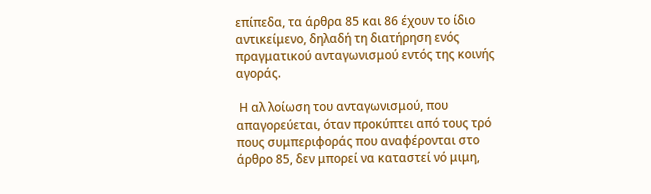επίπεδα, τα άρθρα 85 και 86 έχουν το ίδιο αντικείμενο, δηλαδή τη διατήρηση ενός πραγματικού ανταγωνισμού εντός της κοινής αγοράς.

 Η αλ λοίωση του ανταγωνισμού, που απαγορεύεται, όταν προκύπτει από τους τρό πους συμπεριφοράς που αναφέρονται στο άρθρο 85, δεν μπορεί να καταστεί νό μιμη,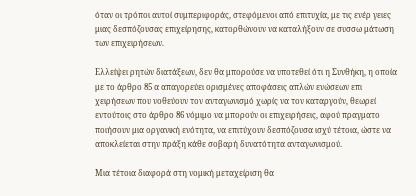όταν οι τρόποι αυτοί συμπεριφοράς, στεφόμενοι από επιτυχία, με τις ενέρ γειες μιας δεσπόζουσας επιχείρησης, κατορθώνουν να καταλήξουν σε συσσω μάτωση των επιχειρήσεων.

Ελλείψει ρητών διατάξεων, δεν θα μπορούσε να υποτεθεί ότι η Συνθήκη, η οποία με το άρθρο 85 α απαγορεύει ορισμένες αποφάσεις απλών ενώσεων επι χειρήσεων που νοθεύουν τον ανταγωνισμό χωρίς να τον καταργούν, θεωρεί εντούτοις στο άρθρο 86 νόμιμο να μπορούν οι επιχειρήσεις, αφού πραγματο ποιήσουν μια οργανική ενότητα, να επιτύχουν δεσπόζουσα ισχύ τέτοια, ώστε να αποκλείεται στην πράξη κάθε σοβαρή δυνατότητα ανταγωνισμού.

Μια τέτοια διαφορά στη νομική μεταχείριση θα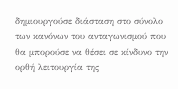δημιουργούσε διάσταση στο σύνολο των κανόνων του ανταγωνισμού που θα μπορούσε να θέσει σε κίνδυνο την ορθή λειτουργία της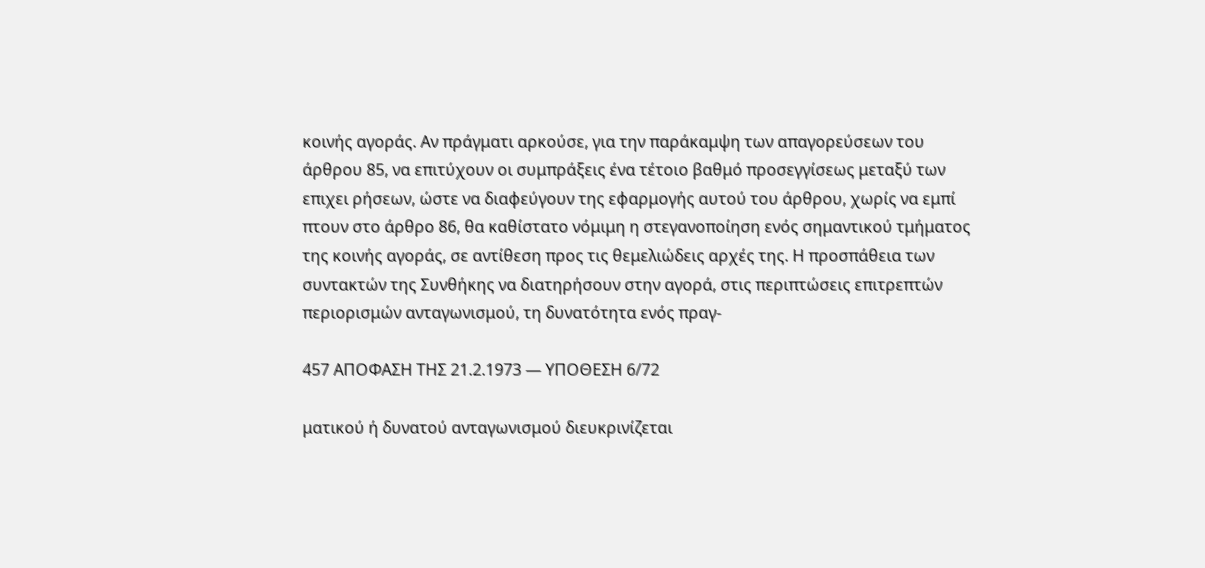κοινής αγοράς. Αν πράγματι αρκούσε, για την παράκαμψη των απαγορεύσεων του άρθρου 85, να επιτύχουν οι συμπράξεις ένα τέτοιο βαθμό προσεγγίσεως μεταξύ των επιχει ρήσεων, ώστε να διαφεύγουν της εφαρμογής αυτού του άρθρου, χωρίς να εμπί πτουν στο άρθρο 86, θα καθίστατο νόμιμη η στεγανοποίηση ενός σημαντικού τμήματος της κοινής αγοράς, σε αντίθεση προς τις θεμελιώδεις αρχές της. Η προσπάθεια των συντακτών της Συνθήκης να διατηρήσουν στην αγορά, στις περιπτώσεις επιτρεπτών περιορισμών ανταγωνισμού, τη δυνατότητα ενός πραγ-

457 ΑΠΟΦΑΣΗ ΤΗΣ 21.2.1973 — ΥΠΟΘΕΣΗ 6/72

ματικού ή δυνατού ανταγωνισμού διευκρινίζεται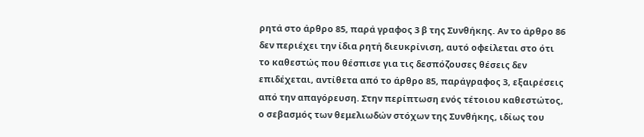ρητά στο άρθρο 85, παρά γραφος 3 β της Συνθήκης. Αν το άρθρο 86 δεν περιέχει την ίδια ρητή διευκρίνιση, αυτό οφείλεται στο ότι το καθεστώς που θέσπισε για τις δεσπόζουσες θέσεις δεν επιδέχεται, αντίθετα από το άρθρο 85, παράγραφος 3, εξαιρέσεις από την απαγόρευση. Στην περίπτωση ενός τέτοιου καθεστώτος, ο σεβασμός των θεμελιωδών στόχων της Συνθήκης, ιδίως του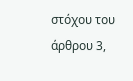στόχου του άρθρου 3,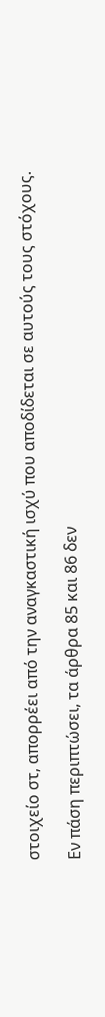στοιχείο στ, απορρέει από την αναγκαστική ισχύ που αποδίδεται σε αυτούς τους στόχους.

Εν πάση περιπτώσει, τα άρθρα 85 και 86 δεν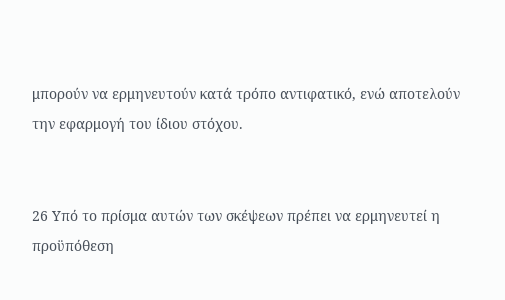μπορούν να ερμηνευτούν κατά τρόπο αντιφατικό, ενώ αποτελούν την εφαρμογή του ίδιου στόχου.


26 Υπό το πρίσμα αυτών των σκέψεων πρέπει να ερμηνευτεί η προϋπόθεση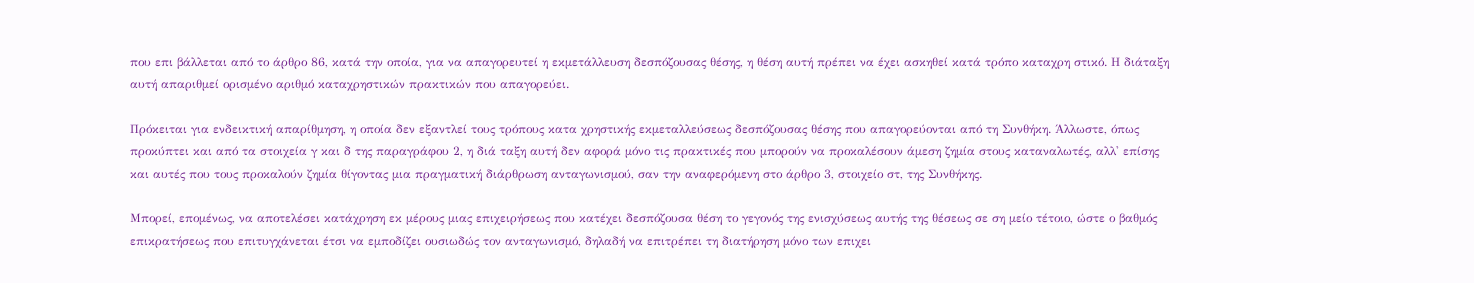που επι βάλλεται από το άρθρο 86, κατά την οποία, για να απαγορευτεί η εκμετάλλευση δεσπόζουσας θέσης, η θέση αυτή πρέπει να έχει ασκηθεί κατά τρόπο καταχρη στικό. Η διάταξη αυτή απαριθμεί ορισμένο αριθμό καταχρηστικών πρακτικών που απαγορεύει.

Πρόκειται για ενδεικτική απαρίθμηση, η οποία δεν εξαντλεί τους τρόπους κατα χρηστικής εκμεταλλεύσεως δεσπόζουσας θέσης που απαγορεύονται από τη Συνθήκη. Άλλωστε, όπως προκύπτει και από τα στοιχεία γ και δ της παραγράφου 2, η διά ταξη αυτή δεν αφορά μόνο τις πρακτικές που μπορούν να προκαλέσουν άμεση ζημία στους καταναλωτές, αλλ' επίσης και αυτές που τους προκαλούν ζημία θίγοντας μια πραγματική διάρθρωση ανταγωνισμού, σαν την αναφερόμενη στο άρθρο 3, στοιχείο στ, της Συνθήκης.

Μπορεί, επομένως, να αποτελέσει κατάχρηση εκ μέρους μιας επιχειρήσεως που κατέχει δεσπόζουσα θέση το γεγονός της ενισχύσεως αυτής της θέσεως σε ση μείο τέτοιο, ώστε ο βαθμός επικρατήσεως που επιτυγχάνεται έτσι να εμποδίζει ουσιωδώς τον ανταγωνισμό, δηλαδή να επιτρέπει τη διατήρηση μόνο των επιχει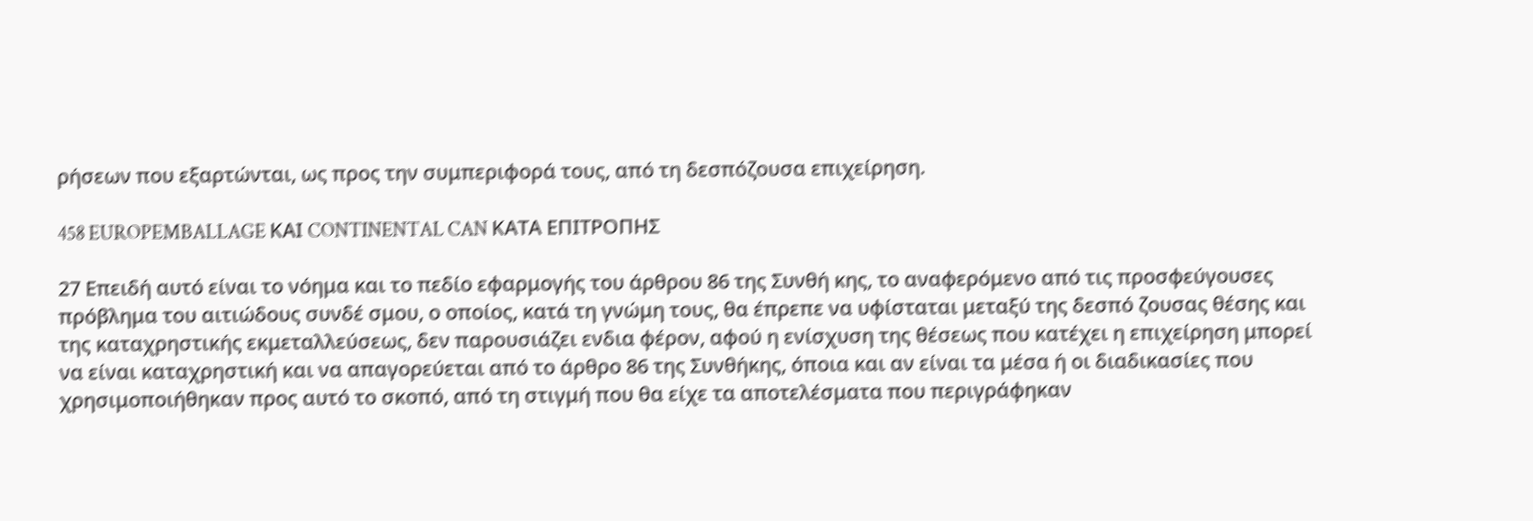ρήσεων που εξαρτώνται, ως προς την συμπεριφορά τους, από τη δεσπόζουσα επιχείρηση.

458 EUROPEMBALLAGE ΚΑΙ CONTINENTAL CAN ΚΑΤΑ ΕΠΙΤΡΟΠΗΣ

27 Επειδή αυτό είναι το νόημα και το πεδίο εφαρμογής του άρθρου 86 της Συνθή κης, το αναφερόμενο από τις προσφεύγουσες πρόβλημα του αιτιώδους συνδέ σμου, ο οποίος, κατά τη γνώμη τους, θα έπρεπε να υφίσταται μεταξύ της δεσπό ζουσας θέσης και της καταχρηστικής εκμεταλλεύσεως, δεν παρουσιάζει ενδια φέρον, αφού η ενίσχυση της θέσεως που κατέχει η επιχείρηση μπορεί να είναι καταχρηστική και να απαγορεύεται από το άρθρο 86 της Συνθήκης, όποια και αν είναι τα μέσα ή οι διαδικασίες που χρησιμοποιήθηκαν προς αυτό το σκοπό, από τη στιγμή που θα είχε τα αποτελέσματα που περιγράφηκαν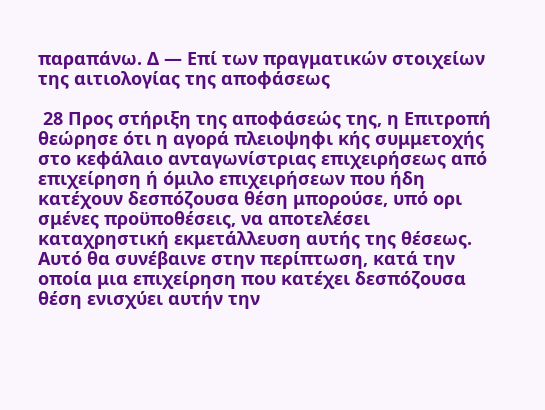παραπάνω. Δ — Επί των πραγματικών στοιχείων της αιτιολογίας της αποφάσεως

 28 Προς στήριξη της αποφάσεώς της, η Επιτροπή θεώρησε ότι η αγορά πλειοψηφι κής συμμετοχής στο κεφάλαιο ανταγωνίστριας επιχειρήσεως από επιχείρηση ή όμιλο επιχειρήσεων που ήδη κατέχουν δεσπόζουσα θέση μπορούσε, υπό ορι σμένες προϋποθέσεις, να αποτελέσει καταχρηστική εκμετάλλευση αυτής της θέσεως. Αυτό θα συνέβαινε στην περίπτωση, κατά την οποία μια επιχείρηση που κατέχει δεσπόζουσα θέση ενισχύει αυτήν την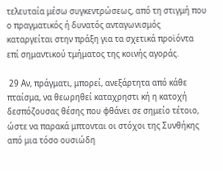τελευταία μέσω συγκεντρώσεως, από τη στιγμή που ο πραγματικός ή δυνατός ανταγωνισμός καταργείται στην πράξη για τα σχετικά προϊόντα επί σημαντικού τμήματος της κοινής αγοράς.

 29 Αν, πράγματι, μπορεί, ανεξάρτητα από κάθε πταίσμα, να θεωρηθεί καταχρηστι κή η κατοχή δεσπόζουσας θέσης που φθάνει σε σημείο τέτοιο, ώστε να παρακά μπτονται οι στόχοι της Συνθήκης από μια τόσο ουσιώδη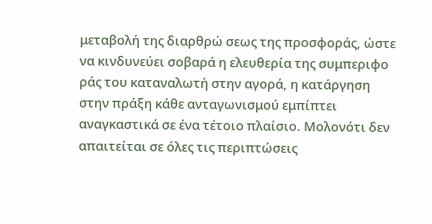μεταβολή της διαρθρώ σεως της προσφοράς, ώστε να κινδυνεύει σοβαρά η ελευθερία της συμπεριφο ράς του καταναλωτή στην αγορά, η κατάργηση στην πράξη κάθε ανταγωνισμού εμπίπτει αναγκαστικά σε ένα τέτοιο πλαίσιο. Μολονότι δεν απαιτείται σε όλες τις περιπτώσεις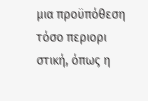μια προϋπόθεση τόσο περιορι στική, όπως η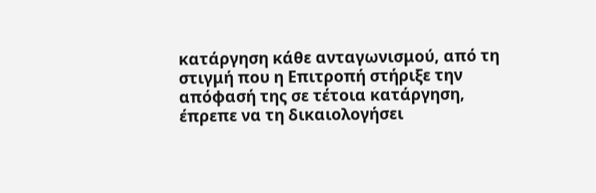κατάργηση κάθε ανταγωνισμού, από τη στιγμή που η Επιτροπή στήριξε την απόφασή της σε τέτοια κατάργηση, έπρεπε να τη δικαιολογήσει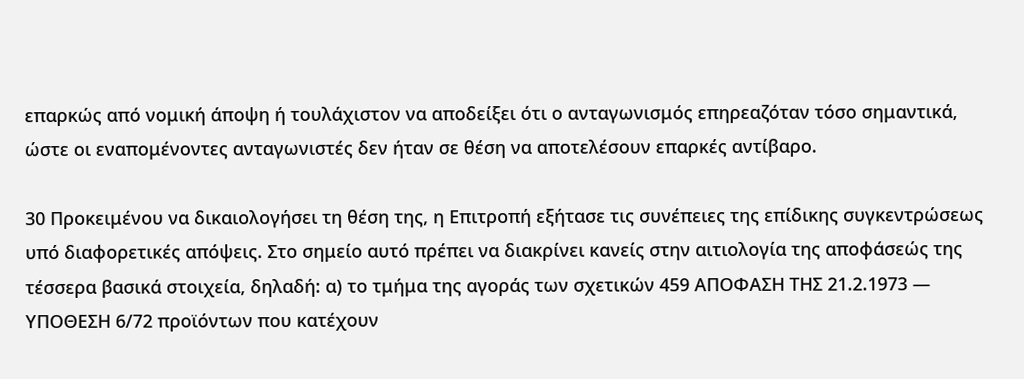επαρκώς από νομική άποψη ή τουλάχιστον να αποδείξει ότι ο ανταγωνισμός επηρεαζόταν τόσο σημαντικά, ώστε οι εναπομένοντες ανταγωνιστές δεν ήταν σε θέση να αποτελέσουν επαρκές αντίβαρο.

30 Προκειμένου να δικαιολογήσει τη θέση της, η Επιτροπή εξήτασε τις συνέπειες της επίδικης συγκεντρώσεως υπό διαφορετικές απόψεις. Στο σημείο αυτό πρέπει να διακρίνει κανείς στην αιτιολογία της αποφάσεώς της τέσσερα βασικά στοιχεία, δηλαδή: α) το τμήμα της αγοράς των σχετικών 459 ΑΠΟΦΑΣΗ ΤΗΣ 21.2.1973 — ΥΠΟΘΕΣΗ 6/72 προϊόντων που κατέχουν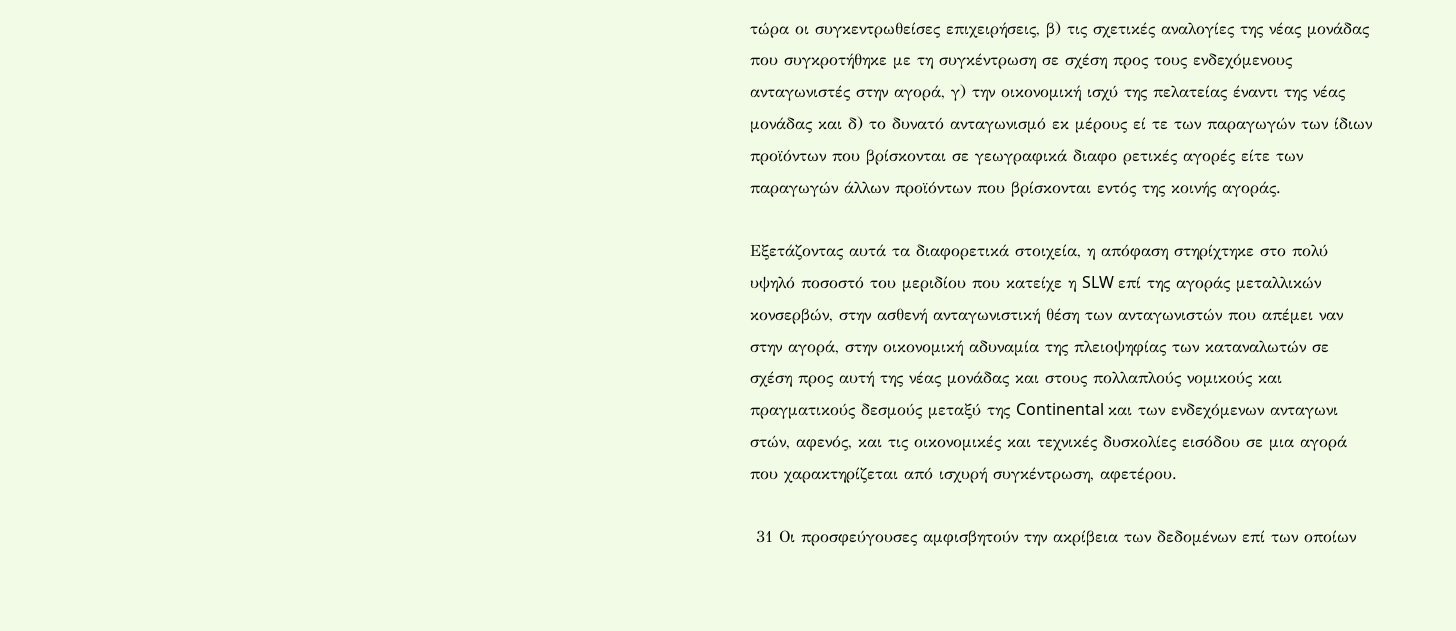τώρα οι συγκεντρωθείσες επιχειρήσεις, β) τις σχετικές αναλογίες της νέας μονάδας που συγκροτήθηκε με τη συγκέντρωση σε σχέση προς τους ενδεχόμενους ανταγωνιστές στην αγορά, γ) την οικονομική ισχύ της πελατείας έναντι της νέας μονάδας και δ) το δυνατό ανταγωνισμό εκ μέρους εί τε των παραγωγών των ίδιων προϊόντων που βρίσκονται σε γεωγραφικά διαφο ρετικές αγορές είτε των παραγωγών άλλων προϊόντων που βρίσκονται εντός της κοινής αγοράς.

Εξετάζοντας αυτά τα διαφορετικά στοιχεία, η απόφαση στηρίχτηκε στο πολύ υψηλό ποσοστό του μεριδίου που κατείχε η SLW επί της αγοράς μεταλλικών κονσερβών, στην ασθενή ανταγωνιστική θέση των ανταγωνιστών που απέμει ναν στην αγορά, στην οικονομική αδυναμία της πλειοψηφίας των καταναλωτών σε σχέση προς αυτή της νέας μονάδας και στους πολλαπλούς νομικούς και πραγματικούς δεσμούς μεταξύ της Continental και των ενδεχόμενων ανταγωνι στών, αφενός, και τις οικονομικές και τεχνικές δυσκολίες εισόδου σε μια αγορά που χαρακτηρίζεται από ισχυρή συγκέντρωση, αφετέρου.

 31 Οι προσφεύγουσες αμφισβητούν την ακρίβεια των δεδομένων επί των οποίων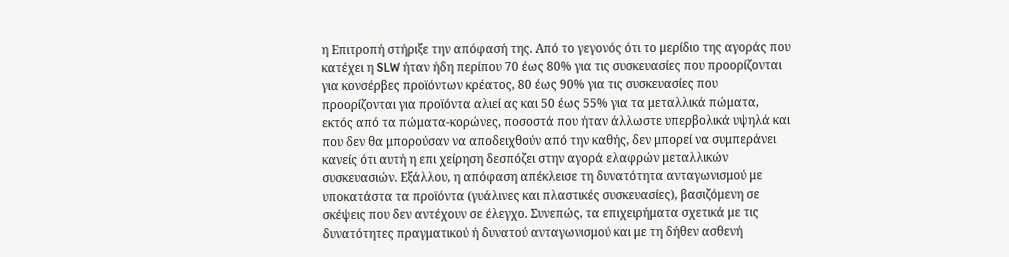η Επιτροπή στήριξε την απόφασή της. Από το γεγονός ότι το μερίδιο της αγοράς που κατέχει η SLW ήταν ήδη περίπου 70 έως 80% για τις συσκευασίες που προορίζονται για κονσέρβες προϊόντων κρέατος, 80 έως 90% για τις συσκευασίες που προορίζονται για προϊόντα αλιεί ας και 50 έως 55% για τα μεταλλικά πώματα, εκτός από τα πώματα-κορώνες, ποσοστά που ήταν άλλωστε υπερβολικά υψηλά και που δεν θα μπορούσαν να αποδειχθούν από την καθής, δεν μπορεί να συμπεράνει κανείς ότι αυτή η επι χείρηση δεσπόζει στην αγορά ελαφρών μεταλλικών συσκευασιών. Εξάλλου, η απόφαση απέκλεισε τη δυνατότητα ανταγωνισμού με υποκατάστα τα προϊόντα (γυάλινες και πλαστικές συσκευασίες), βασιζόμενη σε σκέψεις που δεν αντέχουν σε έλεγχο. Συνεπώς, τα επιχειρήματα σχετικά με τις δυνατότητες πραγματικού ή δυνατού ανταγωνισμού και με τη δήθεν ασθενή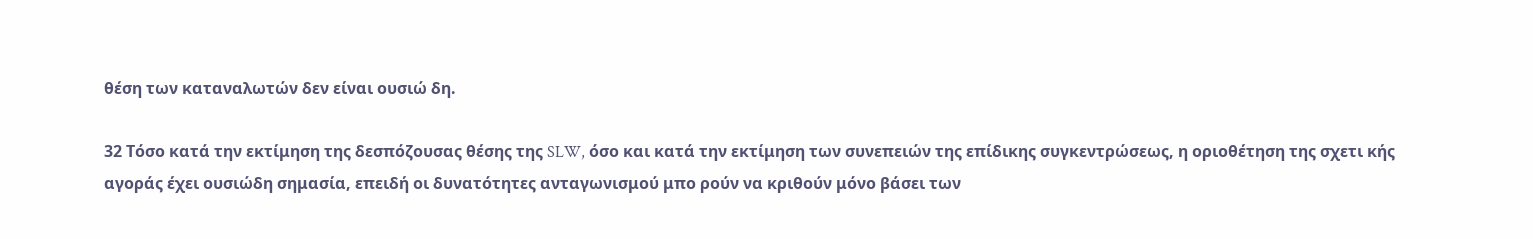θέση των καταναλωτών δεν είναι ουσιώ δη.

32 Τόσο κατά την εκτίμηση της δεσπόζουσας θέσης της SLW, όσο και κατά την εκτίμηση των συνεπειών της επίδικης συγκεντρώσεως, η οριοθέτηση της σχετι κής αγοράς έχει ουσιώδη σημασία, επειδή οι δυνατότητες ανταγωνισμού μπο ρούν να κριθούν μόνο βάσει των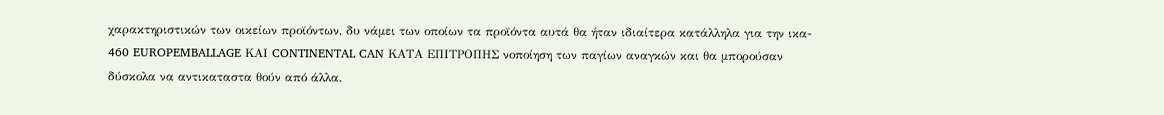χαρακτηριστικών των οικείων προϊόντων, δυ νάμει των οποίων τα προϊόντα αυτά θα ήταν ιδιαίτερα κατάλληλα για την ικα- 460 EUROPEMBALLAGE ΚΑΙ CONTINENTAL CAN ΚΑΤΑ ΕΠΙΤΡΟΠΗΣ νοποίηση των παγίων αναγκών και θα μπορούσαν δύσκολα να αντικαταστα θούν από άλλα.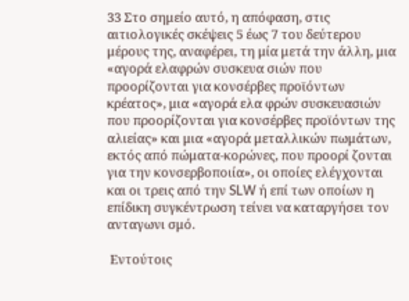33 Στο σημείο αυτό, η απόφαση, στις αιτιολογικές σκέψεις 5 έως 7 του δεύτερου μέρους της, αναφέρει, τη μία μετά την άλλη, μια «αγορά ελαφρών συσκευα σιών που προορίζονται για κονσέρβες προϊόντων κρέατος», μια «αγορά ελα φρών συσκευασιών που προορίζονται για κονσέρβες προϊόντων της αλιείας» και μια «αγορά μεταλλικών πωμάτων, εκτός από πώματα-κορώνες, που προορί ζονται για την κονσερβοποιία», οι οποίες ελέγχονται και οι τρεις από την SLW ή επί των οποίων η επίδικη συγκέντρωση τείνει να καταργήσει τον ανταγωνι σμό.

 Εντούτοις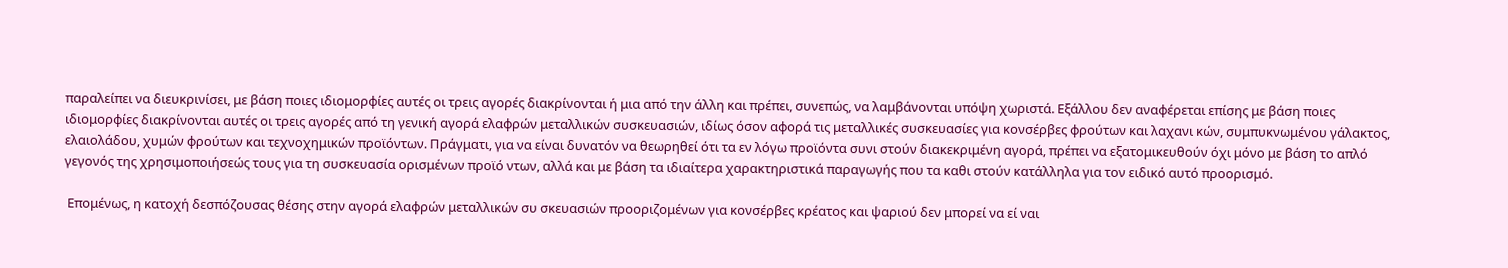παραλείπει να διευκρινίσει, με βάση ποιες ιδιομορφίες αυτές οι τρεις αγορές διακρίνονται ή μια από την άλλη και πρέπει, συνεπώς, να λαμβάνονται υπόψη χωριστά. Εξάλλου δεν αναφέρεται επίσης με βάση ποιες ιδιομορφίες διακρίνονται αυτές οι τρεις αγορές από τη γενική αγορά ελαφρών μεταλλικών συσκευασιών, ιδίως όσον αφορά τις μεταλλικές συσκευασίες για κονσέρβες φρούτων και λαχανι κών, συμπυκνωμένου γάλακτος, ελαιολάδου, χυμών φρούτων και τεχνοχημικών προϊόντων. Πράγματι, για να είναι δυνατόν να θεωρηθεί ότι τα εν λόγω προϊόντα συνι στούν διακεκριμένη αγορά, πρέπει να εξατομικευθούν όχι μόνο με βάση το απλό γεγονός της χρησιμοποιήσεώς τους για τη συσκευασία ορισμένων προϊό ντων, αλλά και με βάση τα ιδιαίτερα χαρακτηριστικά παραγωγής που τα καθι στούν κατάλληλα για τον ειδικό αυτό προορισμό.

 Επομένως, η κατοχή δεσπόζουσας θέσης στην αγορά ελαφρών μεταλλικών συ σκευασιών προοριζομένων για κονσέρβες κρέατος και ψαριού δεν μπορεί να εί ναι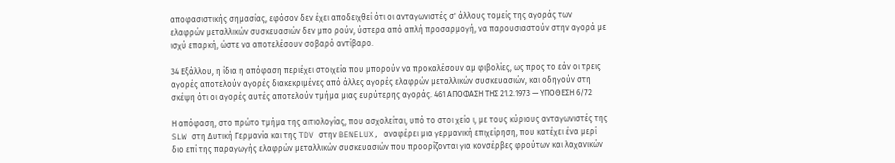αποφασιστικής σημασίας, εφόσον δεν έχει αποδειχθεί ότι οι ανταγωνιστές σ' άλλους τομείς της αγοράς των ελαφρών μεταλλικών συσκευασιών δεν μπο ρούν, ύστερα από απλή προσαρμογή, να παρουσιαστούν στην αγορά με ισχύ επαρκή, ώστε να αποτελέσουν σοβαρό αντίβαρο.

34 Εξάλλου, η ίδια η απόφαση περιέχει στοιχεία που μπορούν να προκαλέσουν αμ φιβολίες, ως προς το εάν οι τρεις αγορές αποτελούν αγορές διακεκριμένες από άλλες αγορές ελαφρών μεταλλικών συσκευασιών, και οδηγούν στη σκέψη ότι οι αγορές αυτές αποτελούν τμήμα μιας ευρύτερης αγοράς. 461 ΑΠΟΦΑΣΗ ΤΗΣ 21.2.1973 — ΥΠΟΘΕΣΗ 6/72

Η απόφαση, στο πρώτο τμήμα της αιτιολογίας, που ασχολείται, υπό το στοι χείο ι, με τους κύριους ανταγωνιστές της SLW στη Δυτική Γερμανία και της TDV στην BENELUX, αναφέρει μια γερμανική επιχείρηση, που κατέχει ένα μερί διο επί της παραγωγής ελαφρών μεταλλικών συσκευασιών που προορίζονται για κονσέρβες φρούτων και λαχανικών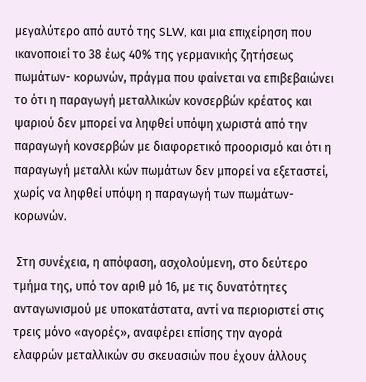μεγαλύτερο από αυτό της SLW, και μια επιχείρηση που ικανοποιεί το 38 έως 40% της γερμανικής ζητήσεως πωμάτων- κορωνών, πράγμα που φαίνεται να επιβεβαιώνει το ότι η παραγωγή μεταλλικών κονσερβών κρέατος και ψαριού δεν μπορεί να ληφθεί υπόψη χωριστά από την παραγωγή κονσερβών με διαφορετικό προορισμό και ότι η παραγωγή μεταλλι κών πωμάτων δεν μπορεί να εξεταστεί, χωρίς να ληφθεί υπόψη η παραγωγή των πωμάτων-κορωνών.

 Στη συνέχεια, η απόφαση, ασχολούμενη, στο δεύτερο τμήμα της, υπό τον αριθ μό 16, με τις δυνατότητες ανταγωνισμού με υποκατάστατα, αντί να περιοριστεί στις τρεις μόνο «αγορές», αναφέρει επίσης την αγορά ελαφρών μεταλλικών συ σκευασιών που έχουν άλλους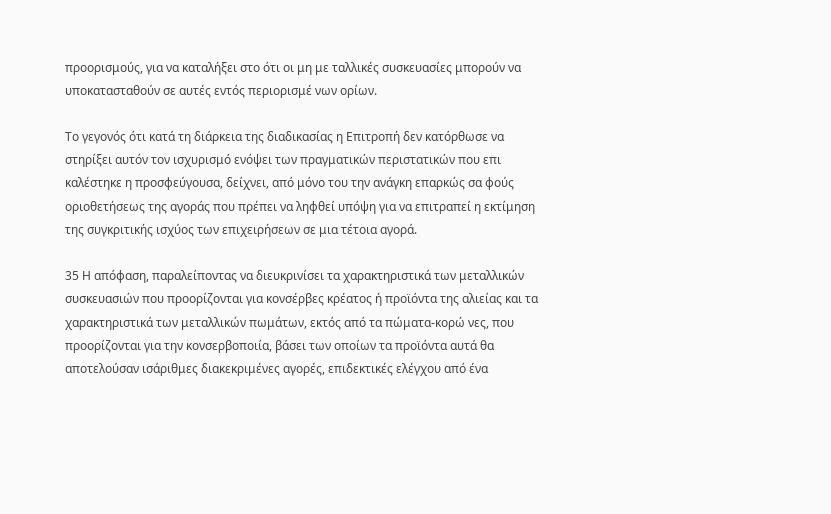προορισμούς, για να καταλήξει στο ότι οι μη με ταλλικές συσκευασίες μπορούν να υποκατασταθούν σε αυτές εντός περιορισμέ νων ορίων.

Το γεγονός ότι κατά τη διάρκεια της διαδικασίας η Επιτροπή δεν κατόρθωσε να στηρίξει αυτόν τον ισχυρισμό ενόψει των πραγματικών περιστατικών που επι καλέστηκε η προσφεύγουσα, δείχνει, από μόνο του την ανάγκη επαρκώς σα φούς οριοθετήσεως της αγοράς που πρέπει να ληφθεί υπόψη για να επιτραπεί η εκτίμηση της συγκριτικής ισχύος των επιχειρήσεων σε μια τέτοια αγορά.

35 Η απόφαση, παραλείποντας να διευκρινίσει τα χαρακτηριστικά των μεταλλικών συσκευασιών που προορίζονται για κονσέρβες κρέατος ή προϊόντα της αλιείας και τα χαρακτηριστικά των μεταλλικών πωμάτων, εκτός από τα πώματα-κορώ νες, που προορίζονται για την κονσερβοποιία, βάσει των οποίων τα προϊόντα αυτά θα αποτελούσαν ισάριθμες διακεκριμένες αγορές, επιδεκτικές ελέγχου από ένα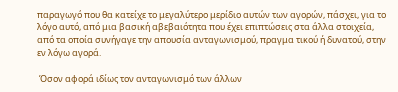παραγωγό που θα κατείχε το μεγαλύτερο μερίδιο αυτών των αγορών, πάσχει, για το λόγο αυτό, από μια βασική αβεβαιότητα που έχει επιπτώσεις στα άλλα στοιχεία, από τα οποία συνήγαγε την απουσία ανταγωνισμού, πραγμα τικού ή δυνατού, στην εν λόγω αγορά.

 Όσον αφορά ιδίως τον ανταγωνισμό των άλλων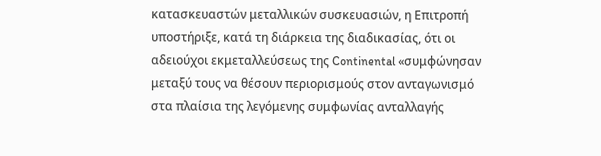κατασκευαστών μεταλλικών συσκευασιών, η Επιτροπή υποστήριξε, κατά τη διάρκεια της διαδικασίας, ότι οι αδειούχοι εκμεταλλεύσεως της Continental «συμφώνησαν μεταξύ τους να θέσουν περιορισμούς στον ανταγωνισμό στα πλαίσια της λεγόμενης συμφωνίας ανταλλαγής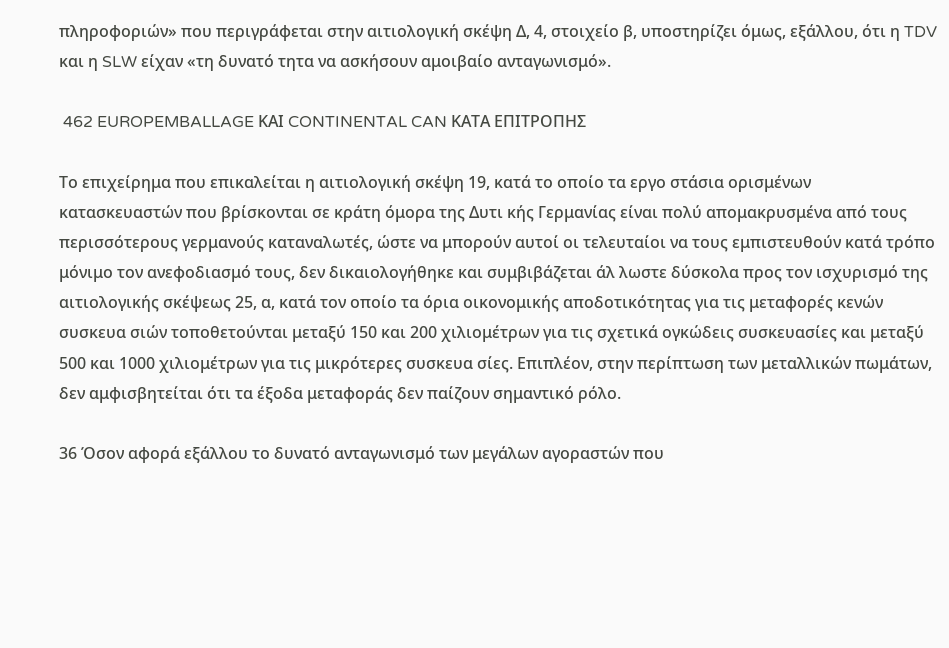πληροφοριών» που περιγράφεται στην αιτιολογική σκέψη Δ, 4, στοιχείο β, υποστηρίζει όμως, εξάλλου, ότι η TDV και η SLW είχαν «τη δυνατό τητα να ασκήσουν αμοιβαίο ανταγωνισμό».

 462 EUROPEMBALLAGE ΚΑΙ CONTINENTAL CAN ΚΑΤΑ ΕΠΙΤΡΟΠΗΣ

Το επιχείρημα που επικαλείται η αιτιολογική σκέψη 19, κατά το οποίο τα εργο στάσια ορισμένων κατασκευαστών που βρίσκονται σε κράτη όμορα της Δυτι κής Γερμανίας είναι πολύ απομακρυσμένα από τους περισσότερους γερμανούς καταναλωτές, ώστε να μπορούν αυτοί οι τελευταίοι να τους εμπιστευθούν κατά τρόπο μόνιμο τον ανεφοδιασμό τους, δεν δικαιολογήθηκε και συμβιβάζεται άλ λωστε δύσκολα προς τον ισχυρισμό της αιτιολογικής σκέψεως 25, α, κατά τον οποίο τα όρια οικονομικής αποδοτικότητας για τις μεταφορές κενών συσκευα σιών τοποθετούνται μεταξύ 150 και 200 χιλιομέτρων για τις σχετικά ογκώδεις συσκευασίες και μεταξύ 500 και 1000 χιλιομέτρων για τις μικρότερες συσκευα σίες. Επιπλέον, στην περίπτωση των μεταλλικών πωμάτων, δεν αμφισβητείται ότι τα έξοδα μεταφοράς δεν παίζουν σημαντικό ρόλο.

36 Όσον αφορά εξάλλου το δυνατό ανταγωνισμό των μεγάλων αγοραστών που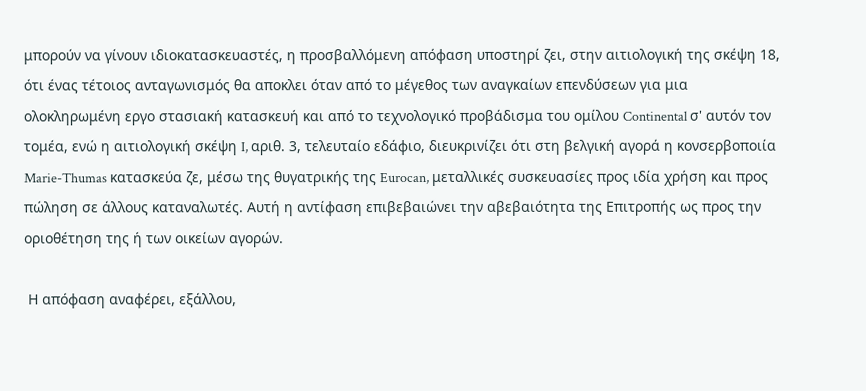μπορούν να γίνουν ιδιοκατασκευαστές, η προσβαλλόμενη απόφαση υποστηρί ζει, στην αιτιολογική της σκέψη 18, ότι ένας τέτοιος ανταγωνισμός θα αποκλει όταν από το μέγεθος των αναγκαίων επενδύσεων για μια ολοκληρωμένη εργο στασιακή κατασκευή και από το τεχνολογικό προβάδισμα του ομίλου Continental σ' αυτόν τον τομέα, ενώ η αιτιολογική σκέψη I, αριθ. 3, τελευταίο εδάφιο, διευκρινίζει ότι στη βελγική αγορά η κονσερβοποιία Marie-Thumas κατασκεύα ζε, μέσω της θυγατρικής της Eurocan, μεταλλικές συσκευασίες προς ιδία χρήση και προς πώληση σε άλλους καταναλωτές. Αυτή η αντίφαση επιβεβαιώνει την αβεβαιότητα της Επιτροπής ως προς την οριοθέτηση της ή των οικείων αγορών.

 Η απόφαση αναφέρει, εξάλλου,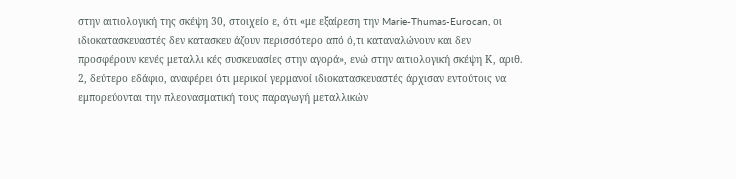στην αιτιολογική της σκέψη 30, στοιχείο ε, ότι «με εξαίρεση την Marie-Thumas-Eurocan, οι ιδιοκατασκευαστές δεν κατασκευ άζουν περισσότερο από ό,τι καταναλώνουν και δεν προσφέρουν κενές μεταλλι κές συσκευασίες στην αγορά», ενώ στην αιτιολογική σκέψη Κ, αριθ. 2, δεύτερο εδάφιο, αναφέρει ότι μερικοί γερμανοί ιδιοκατασκευαστές άρχισαν εντούτοις να εμπορεύονται την πλεονασματική τους παραγωγή μεταλλικών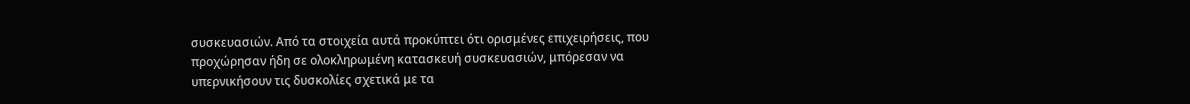συσκευασιών. Από τα στοιχεία αυτά προκύπτει ότι ορισμένες επιχειρήσεις, που προχώρησαν ήδη σε ολοκληρωμένη κατασκευή συσκευασιών, μπόρεσαν να υπερνικήσουν τις δυσκολίες σχετικά με τα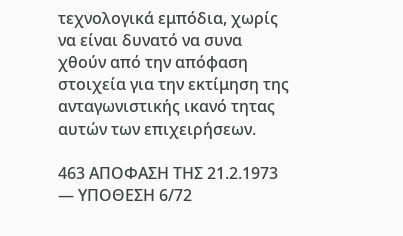τεχνολογικά εμπόδια, χωρίς να είναι δυνατό να συνα χθούν από την απόφαση στοιχεία για την εκτίμηση της ανταγωνιστικής ικανό τητας αυτών των επιχειρήσεων.

463 ΑΠΟΦΑΣΗ ΤΗΣ 21.2.1973 — ΥΠΟΘΕΣΗ 6/72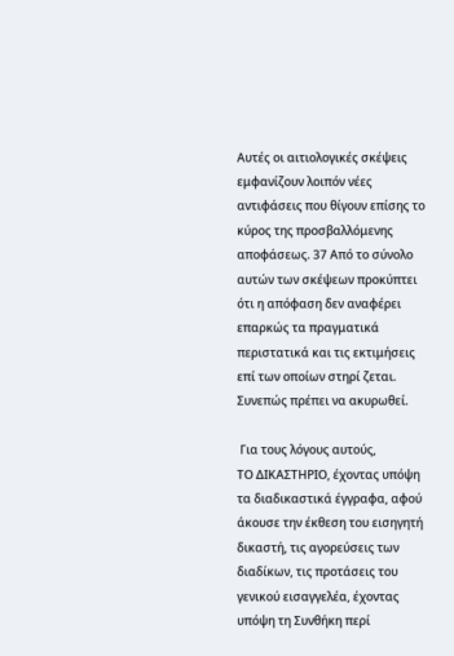Αυτές οι αιτιολογικές σκέψεις εμφανίζουν λοιπόν νέες αντιφάσεις που θίγουν επίσης το κύρος της προσβαλλόμενης αποφάσεως. 37 Από το σύνολο αυτών των σκέψεων προκύπτει ότι η απόφαση δεν αναφέρει επαρκώς τα πραγματικά περιστατικά και τις εκτιμήσεις επί των οποίων στηρί ζεται. Συνεπώς πρέπει να ακυρωθεί.

 Για τους λόγους αυτούς,
ΤΟ ΔΙΚΑΣΤΗΡΙΟ, έχοντας υπόψη τα διαδικαστικά έγγραφα, αφού άκουσε την έκθεση του εισηγητή δικαστή, τις αγορεύσεις των διαδίκων, τις προτάσεις του γενικού εισαγγελέα, έχοντας υπόψη τη Συνθήκη περί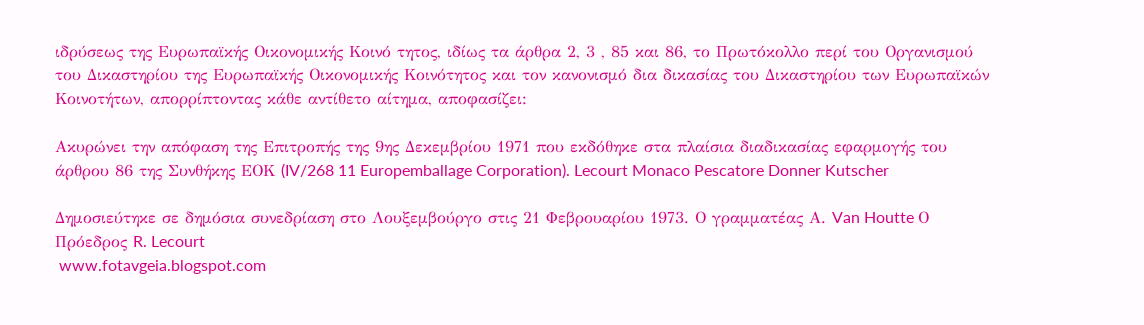ιδρύσεως της Ευρωπαϊκής Οικονομικής Κοινό τητος, ιδίως τα άρθρα 2, 3 , 85 και 86, το Πρωτόκολλο περί του Οργανισμού του Δικαστηρίου της Ευρωπαϊκής Οικονομικής Κοινότητος και τον κανονισμό δια δικασίας του Δικαστηρίου των Ευρωπαϊκών Κοινοτήτων, απορρίπτοντας κάθε αντίθετο αίτημα, αποφασίζει:

Ακυρώνει την απόφαση της Επιτροπής της 9ης Δεκεμβρίου 1971 που εκδόθηκε στα πλαίσια διαδικασίας εφαρμογής του άρθρου 86 της Συνθήκης ΕΟΚ (IV/268 11 Europemballage Corporation). Lecourt Monaco Pescatore Donner Kutscher

Δημοσιεύτηκε σε δημόσια συνεδρίαση στο Λουξεμβούργο στις 21 Φεβρουαρίου 1973. Ο γραμματέας Α. Van Houtte Ο Πρόεδρος R. Lecourt
 www.fotavgeia.blogspot.com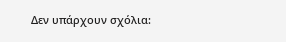Δεν υπάρχουν σχόλια: